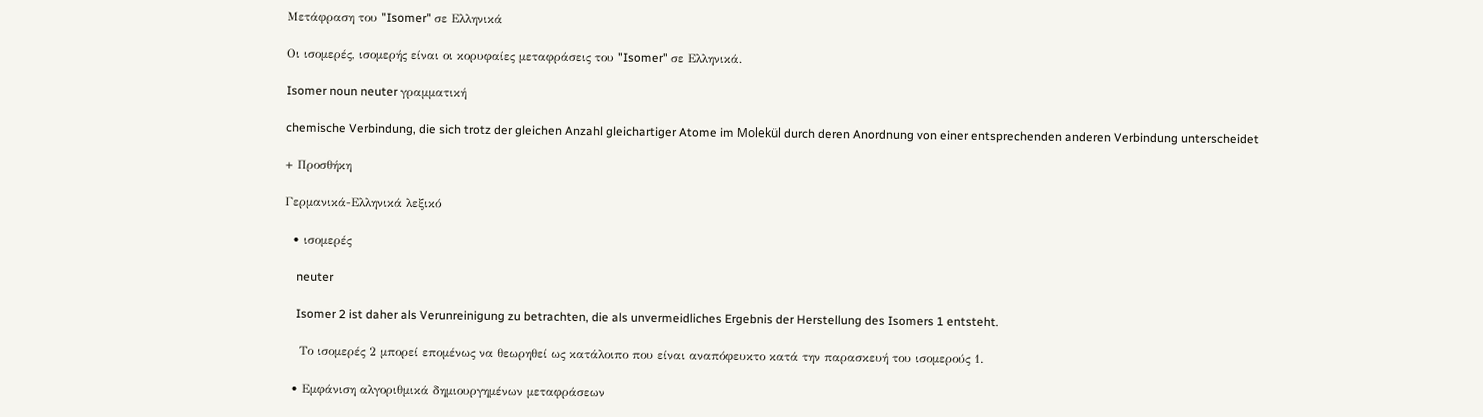Μετάφραση του "Isomer" σε Ελληνικά

Οι ισομερές, ισομερής είναι οι κορυφαίες μεταφράσεις του "Isomer" σε Ελληνικά.

Isomer noun neuter γραμματική

chemische Verbindung, die sich trotz der gleichen Anzahl gleichartiger Atome im Molekül durch deren Anordnung von einer entsprechenden anderen Verbindung unterscheidet

+ Προσθήκη

Γερμανικά-Ελληνικά λεξικό

  • ισομερές

    neuter

    Isomer 2 ist daher als Verunreinigung zu betrachten, die als unvermeidliches Ergebnis der Herstellung des Isomers 1 entsteht.

    Το ισομερές 2 μπορεί επομένως να θεωρηθεί ως κατάλοιπο που είναι αναπόφευκτο κατά την παρασκευή του ισομερούς 1.

  • Εμφάνιση αλγοριθμικά δημιουργημένων μεταφράσεων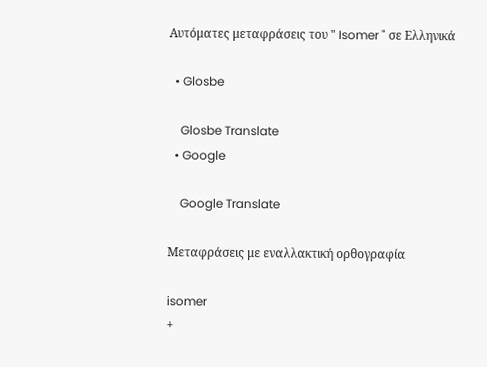Αυτόματες μεταφράσεις του " Isomer " σε Ελληνικά

  • Glosbe

    Glosbe Translate
  • Google

    Google Translate

Μεταφράσεις με εναλλακτική ορθογραφία

isomer
+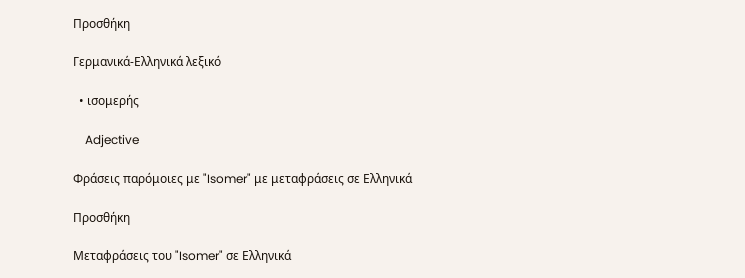Προσθήκη

Γερμανικά-Ελληνικά λεξικό

  • ισομερής

    Adjective

Φράσεις παρόμοιες με "Isomer" με μεταφράσεις σε Ελληνικά

Προσθήκη

Μεταφράσεις του "Isomer" σε Ελληνικά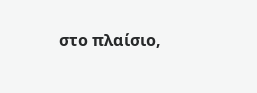στο πλαίσιο,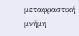μεταφραστική μνήμη